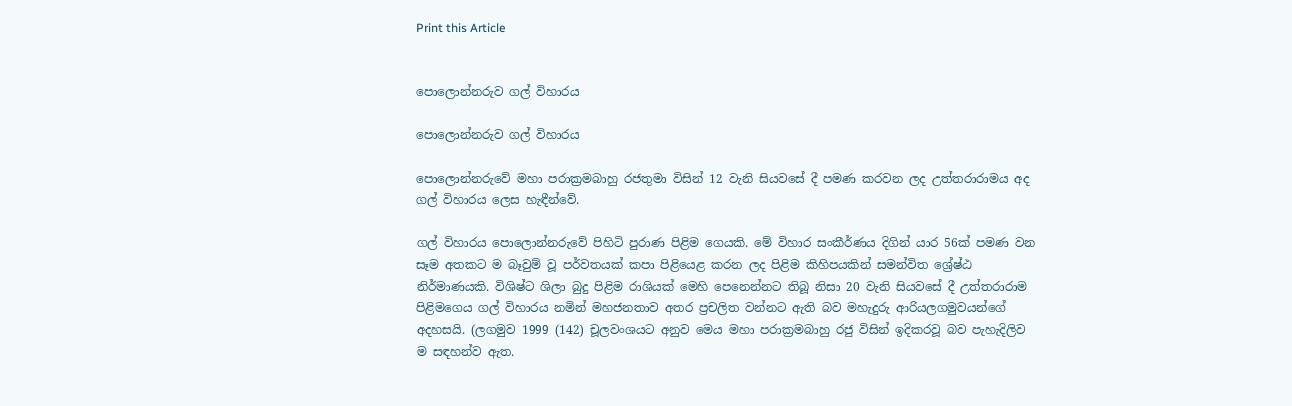Print this Article


පොලොන්නරුව ගල් විහාරය

පොලොන්නරුව ගල් විහාරය

පොලොන්නරුවේ මහා පරාක්‍රමබාහු රජතුමා විසින් 12 වැනි සියවසේ දී පමණ කරවන ලද උත්තරාරාමය අද ගල් විහාරය ලෙස හැඳීන්වේ.

ගල් විහාරය පොලොන්නරුවේ පිහිටි පුරාණ පිළිම ගෙයකි. මේ විහාර සංකීර්ණය දිගින් යාර 56ක් පමණ වන සෑම අතකට ම බෑවුම් වූ පර්වතයක් කපා පිළියෙළ කරන ලද පිළිම කිහිපයකින් සමන්විත ශ්‍රේෂ්ඨ නිර්මාණයකි. විශිෂ්ට ශිලා බුදු පිළිම රාශියක්‌ මෙහි පෙනෙන්නට තිබූ නිසා 20 වැනි සියවසේ දී උත්තරාරාම පිළිමගෙය ගල් විහාරය නමින් මහජනතාව අතර ප්‍රචලිත වන්නට ඇති බව මහැදුරු ආරියලගමුවයන්ගේ අදහසයි. (ලගමුව 1999 (142) චූලවංශයට අනුව මෙය මහා පරාක්‍රමබාහු රජු විසින් ඉදිකරවූ බව පැහැදිලිව ම සඳහන්ව ඇත.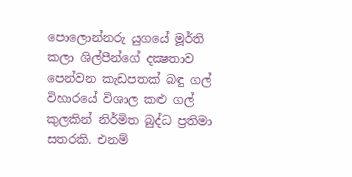පොලොන්නරු යුගයේ මූර්ති කලා ශිල්පීන්ගේ දක්‍ෂතාව පෙන්වන කැඩපතක්‌ බඳු ගල් විහාරයේ විශාල කළු ගල් කුලකින් නිර්මිත බුද්ධ ප්‍රතිමා සතරකි. එනම්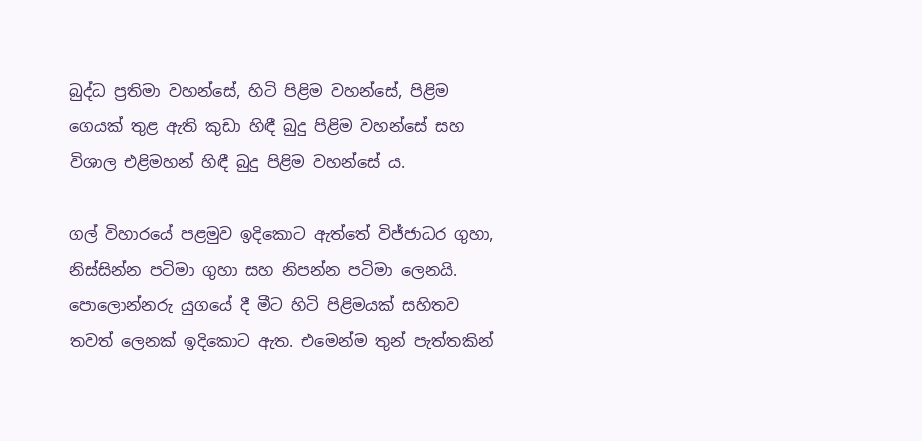බුද්ධ ප්‍රතිමා වහන්සේ, හිටි පිළිම වහන්සේ, පිළිම ගෙයක්‌ තුළ ඇති කුඩා හිඳී බුදු පිළිම වහන්සේ සහ විශාල එළිමහන් හිඳී බුදු පිළිම වහන්සේ ය.

ගල් විහාරයේ පළමුව ඉදිකොට ඇත්තේ විජ්ජාධර ගුහා, නිස්සින්න පටිමා ගුහා සහ නිපන්න පටිමා ලෙනයි. පොලොන්නරු යුගයේ දී මීට හිටි පිළිමයක් සහිතව තවත් ලෙනක් ඉදිකොට ඇත. එමෙන්ම තුන් පැත්තකින්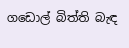ගඩොල් බිත්ති බැඳ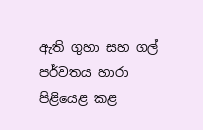ඇති ගුහා සහ ගල් පර්වතය හාරා පිළියෙළ කළ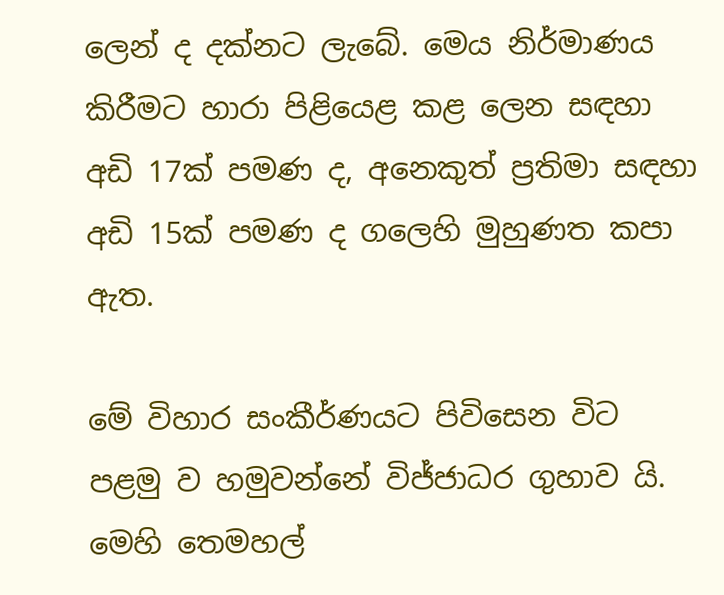ලෙන් ද දක්නට ලැබේ. මෙය නිර්මාණය කිරීමට හාරා පිළියෙළ කළ ලෙන සඳහා අඩි 17ක් පමණ ද, අනෙකුත් ප්‍රතිමා සඳහා  අඩි 15ක් පමණ ද ගලෙහි මුහුණත කපා ඇත.

මේ විහාර සංකීර්ණයට පිවිසෙන විට පළමු ව හමුවන්නේ විජ්ජාධර ගුහාව යි. මෙහි තෙමහල්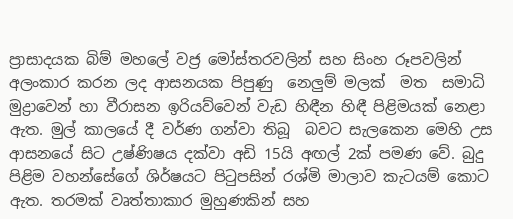ප්‍රාසාදයක බිම් මහලේ වජ්‍ර මෝස්තරවලින් සහ සිංහ රූපවලින් අලංකාර කරන ලද ආසනයක පිපුණු  නෙලුම් මලක්  මත  සමාධි මුද්‍රාවෙන් හා වීරාසන ඉරියව්වෙන් වැඩ හිඳීන හිඳී පිළිමයක් නෙළා ඇත. මුල් කාලයේ දී වර්ණ ගන්වා තිබූ  බවට සැලකෙන මෙහි උස ආසනයේ සිට උෂ්ණිෂය දක්වා අඩි 15යි අඟල් 2ක් පමණ වේ. බුදු පිළිම වහන්සේගේ ශිර්ෂයට පිටුපසින් රශ්මි මාලාව කැටයම් කොට ඇත. තරමක් වෘත්තාකාර මුහුණකින් සහ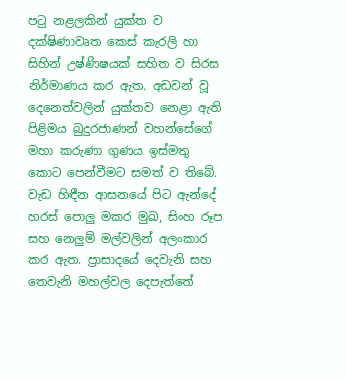පටු නළලකින් යුක්ත ව දක්ෂිණාවෘත කෙස් කැරලි හා සිහින් උෂ්ණිෂයක් සහිත ව සිරස නිර්මාණය කර ඇත. අඩවන් වූ දෙනෙත්වලින් යුක්තව නෙළා ඇති පිළිමය බුදුරජාණන් වහන්සේගේ මහා කරුණා ගුණය ඉස්මතු කොට පෙන්වීමට සමත් ව තිබේ. වැඩ හිඳීන ආසනයේ පිට ඇන්දේ හරස් පොලු මකර මුඛ, සිංහ රූප සහ නෙලුම් මල්වලින් අලංකාර කර ඇත. ප්‍රාසාදයේ දෙවැනි සහ තෙවැනි මහල්වල දෙපැත්තේ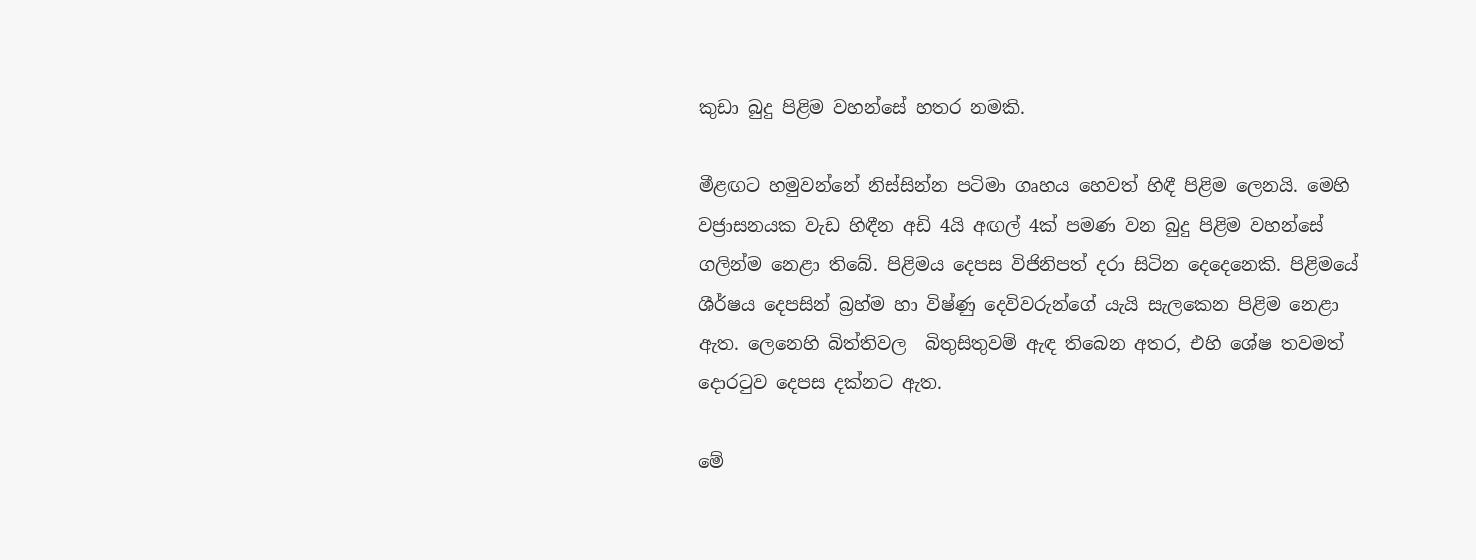කුඩා බුදු පිළිම වහන්සේ හතර නමකි.

මීළඟට හමුවන්නේ නිස්සින්න පටිමා ගෘහය හෙවත් හිඳී පිළිම ලෙනයි. මෙහි වජ්‍රාසනයක වැඩ හිඳීන අඩි 4යි අඟල් 4ක් පමණ වන බුදු පිළිම වහන්සේ ගලින්ම නෙළා තිබේ. පිළිමය දෙපස විජිනිපත් දරා සිටින දෙදෙනෙකි. පිළිමයේ ශීර්ෂය දෙපසින් බ්‍රහ්ම හා විෂ්ණු දෙවිවරුන්ගේ යැයි සැලකෙන පිළිම නෙළා ඇත. ලෙනෙහි බිත්තිවල  බිතුසිතුවම් ඇඳ තිබෙන අතර, එහි ශේෂ තවමත් දොරටුව දෙපස දක්නට ඇත.

මේ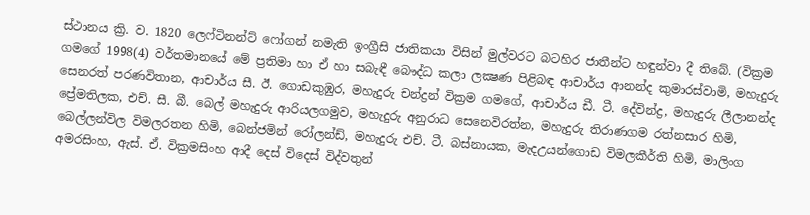ස්‌ථානය ක්‍රි. ව. 1820 ලෙෆ්ටිනන්ට්‌ ෆෝගන් නමැති ඉංග්‍රීසි ජාතිකයා විසින් මුල්වරට බටහිර ජාතීන්ට හඳුන්වා දී තිබේ. (වික්‍රම ගමගේ 1998(4) වර්තමානයේ මේ ප්‍රතිමා හා ඒ හා සබැඳී බෞද්ධ කලා ලක්‍ෂණ පිළිබඳ ආචාර්ය ආනන්ද කුමාරස්‌වාමි, මහැදුරු සෙනරත් පරණවිතාන, ආචාර්ය සී. ඊ. ගොඩකුඹුර, මහැදුරු චන්ද්‍රන් වික්‍රම ගමගේ, ආචාර්ය ඩී. ටී. දේවින්ද්‍ර, මහැදුරු ලීලානන්ද ප්‍රේමතිලක, එච්. සී. බී. බෙල් මහැදුරු ආරියලගමුව, මහැදුරු අනුරාධ සෙනෙවිරත්න, මහැදුරු තිරාණගම රත්නසාර හිමි, බෙල්ලන්විල විමලරතන හිමි, බෙන්ජමින් රෝලන්ඩ්, මහැදුරු එච්. ටී. බස්‌නායක, මැදඋයන්ගොඩ විමලකීර්ති හිමි, මාලිංග අමරසිංහ, ඇස්‌. ඒ. වික්‍රමසිංහ ආදී දෙස්‌ විදෙස්‌ විද්වතුන්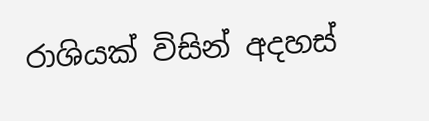රාශියක්‌ විසින් අදහස්‌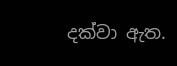දක්‌වා ඇත.